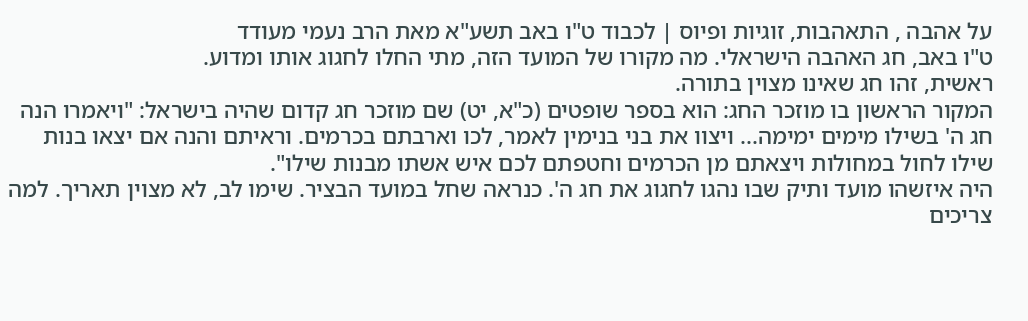על אהבה , התאהבות, זוגיות ופיוס | לכבוד ט"ו באב תשע"א מאת הרב נעמי מעודד
ט"ו באב, חג האהבה הישראלי. מה מקורו של המועד הזה, מתי החלו לחגוג אותו ומדוע.
ראשית, זהו חג שאינו מצוין בתורה.
המקור הראשון בו מוזכר החג: הוא בספר שופטים (כ"א, יט) שם מוזכר חג קדום שהיה בישראל: "ויאמרו הנה חג ה' בשילו מימים ימימה... ויצוו את בני בנימין לאמר, לכו וארבתם בכרמים. וראיתם והנה אם יצאו בנות שילו לחול במחולות ויצאתם מן הכרמים וחטפתם לכם איש אשתו מבנות שילו".
היה איזשהו מועד ותיק שבו נהגו לחגוג את חג ה'. כנראה שחל במועד הבציר. שימו לב, לא מצוין תאריך. למה צריכים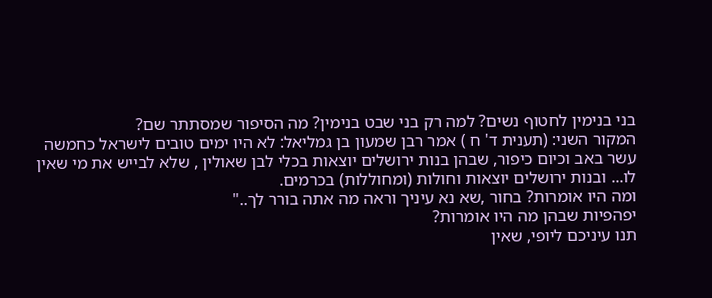בני בנימין לחטוף נשים? למה רק בני שבט בנימין? מה הסיפור שמסתתר שם?
המקור השני: (תענית ד' ח ) אמר רבן שמעון בן גמליאל: לא היו ימים טובים לישראל כחמשה עשר באב וכיום כיפור, שבהן בנות ירושלים יוצאות בכלי לבן שאולין , שלא לבייש את מי שאין
לו... ובנות ירושלים יוצאות וחולות (ומחוללות) בכרמים.
ומה היו אומרות? בחור ,שא נא עיניך וראה מה אתה בורר לך.."
יפהפיות שבהן מה היו אומרות?
תנו עיניכם ליופי, שאין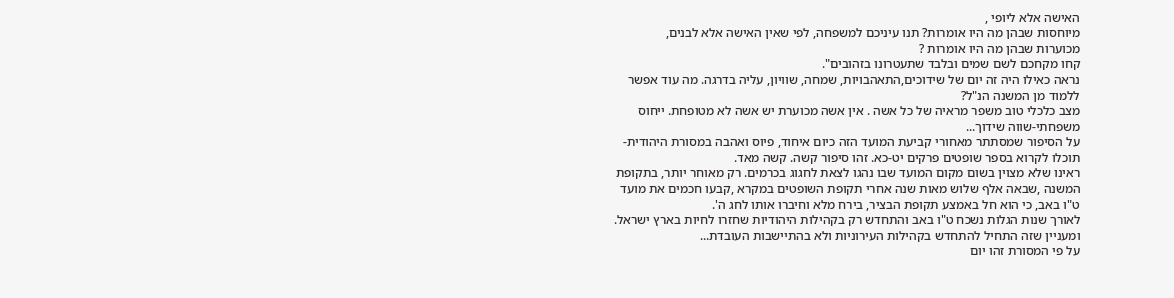האישה אלא ליופי ,
מיוחסות שבהן מה היו אומרות? תנו עיניכם למשפחה, לפי שאין האישה אלא לבנים,
מכוערות שבהן מה היו אומרות ?
קחו מקחכם לשם שמים ובלבד שתעטרונו בזהובים".
נראה כאילו היה זה יום של שידוכים,התאהבויות, שמחה, שוויון, עליה בדרגה. מה עוד אפשר ללמוד מן המשנה הנ"ל?
מצב כלכלי טוב משפר מראיה של כל אשה . אין אשה מכוערת יש אשה לא מטופחת. ייחוס משפחתי-שווה שידוך...
על הסיפור שמסתתר מאחורי קביעת המועד הזה כיום איחוד, פיוס ואהבה במסורת היהודית- תוכלו לקרוא בספר שופטים פרקים יט-כא. זהו סיפור קשה. קשה מאד.
ראינו שלא מצוין בשום מקום המועד שבו נהגו לצאת לחגוג בכרמים. רק מאוחר יותר, בתקופת המשנה ,שבאה אלף שלוש מאות שנה אחרי תקופת השופטים במקרא ,קבעו חכמים את מועד ט"ו באב, כי הוא חל באמצע תקופת הבציר, בירח מלא וחיברו אותו לחג ה'.
לאורך שנות הגלות נשכח ט"ו באב והתחדש רק בקהילות היהודיות שחזרו לחיות בארץ ישראל. ומעניין שזה התחיל להתחדש בקהילות העירוניות ולא בהתיישבות העובדת...
על פי המסורת זהו יום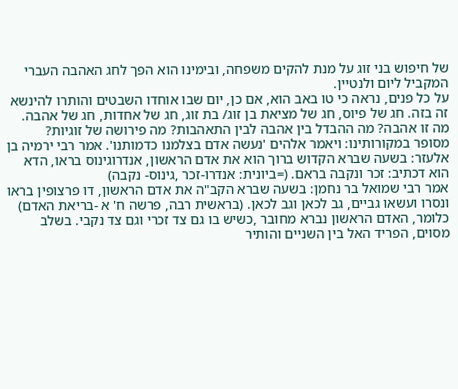של חיפוש בני זוג על מנת להקים משפחה, ובימינו הוא הפך לחג האהבה העברי המקביל ליום ולנטיין.
על כל פנים, נראה כי טו באב הוא, אם כן, יום שבו אוחדו השבטים והותרו להינשא זה בזה. חג של פיוס, חג של מציאת בן זוג/ בת זוג, חג של אחדות, חג של אהבה.
מה זו אהבה? מה ההבדל בין אהבה לבין התאהבות? מה פירושה של זוגיות?
מסופר במקורותינו: ויאמר אלהים 'נעשה אדם בצלמנו כדמותנו'. אמר רבי ירמיה בן אלעזר: בשעה שברא הקדוש ברוך הוא את אדם הראשון, אנדרוגינוס בראו, הדא הוא דכתיב: זכר ונקבה בראם. (=ביונית: אנדרו-זכר ,גינוס- נקבה)
אמר רבי שמואל בר נחמן: בשעה שברא הקב"ה את אדם הראשון, דו פרצופין בראו ונסרו ועשאו גביים, גב לכאן וגב לכאן. (בראשית רבה, פרשה ח' א -בריאת האדם)
כלומר, האדם הראשון נברא מחובר ,כשיש בו גם צד זכרי וגם צד נקבי. בשלב מסוים, הפריד האל בין השניים והותיר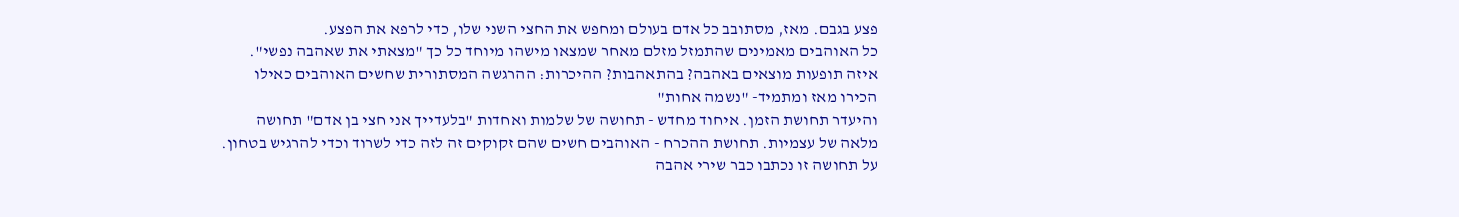פצע בגבם. מאז, מסתובב כל אדם בעולם ומחפש את החצי השני שלו, כדי לרפא את הפצע.
כל האוהבים מאמינים שהתמזל מזלם מאחר שמצאו מישהו מיוחד כל כך "מצאתי את שאהבה נפשי".
איזה תופעות מוצאים באהבה? בהתאהבות? ההיכרות: ההרגשה המסתורית שחשים האוהבים כאילו הכירו מאז ומתמיד- "נשמה אחות"
והיעדר תחושת הזמן. איחוד מחדש - תחושה של שלמות ואחדות "בלעדייך אני חצי בן אדם" תחושה מלאה של עצמיות. תחושת ההכרח - האוהבים חשים שהם זקוקים זה לזה כדי לשרוד וכדי להרגיש בטחון. על תחושה זו נכתבו כבר שירי אהבה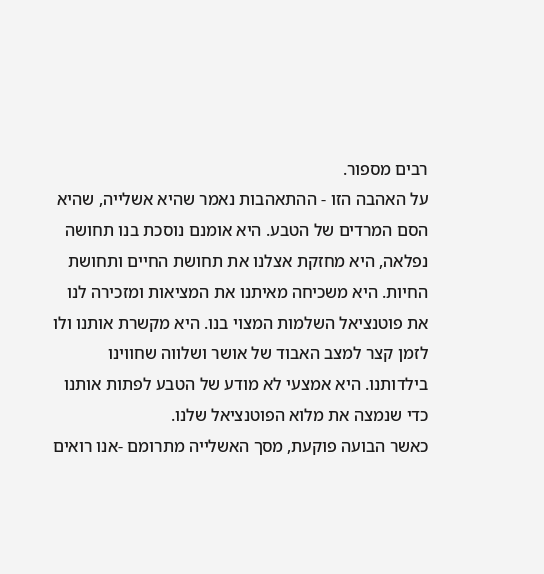רבים מספור.
על האהבה הזו - ההתאהבות נאמר שהיא אשלייה, שהיא הסם המרדים של הטבע. היא אומנם נוסכת בנו תחושה נפלאה, היא מחזקת אצלנו את תחושת החיים ותחושת החיות. היא משכיחה מאיתנו את המציאות ומזכירה לנו את פוטנציאל השלמות המצוי בנו. היא מקשרת אותנו ולו לזמן קצר למצב האבוד של אושר ושלווה שחווינו בילדותנו. היא אמצעי לא מודע של הטבע לפתות אותנו כדי שנמצה את מלוא הפוטנציאל שלנו.
כאשר הבועה פוקעת, מסך האשלייה מתרומם -אנו רואים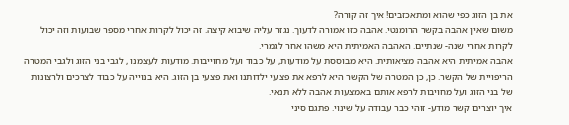את בן הזוג כפי שהוא ומתאכזבים! איך זה קורה?
משום שאין אהבה בקשר הרומנטי. אהבה כזו אמורה לדעוך. נגזר עליה שיבוא קיצה. זה יכול לקרות אחרי מספר שבועות וזה יכול לקרות אחרי שנה- שנתיים. האהבה האמיתית היא משהו אחר לגמרי.
אהבה אמיתית היא אהבה מציאותית. היא מבוססת על מודעות, על כבוד ועל מחוייבות. מודעות לעצמנו , לגבי בני הזוג ולגבי המטרה הריפויית של הקשר. כן, כן המטרה של הקשר היא לרפא את פצעי ילדותנו ואת פצעי בן הזוג. היא בנוייה על כבוד לצרכים ולרצונות של בני הזוג ועל מחויבות לרפא אותם באמצעות אהבה ללא תנאי.
איך יוצרים קשר מודע- זוהי כבר עבודה על שינוי. פתגם סיני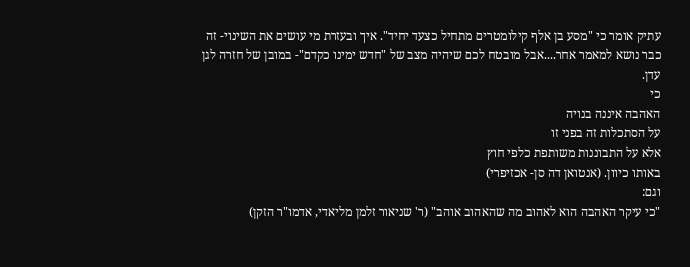עתיק אומר כי "מסע בן אלף קילומטרים מתחיל כצעד יחיד". איך ובעזרת מי עושים את השינוי- זה כבר נושא למאמר אחר....אבל מובטח לכם שיהיה מצב של "חדש ימינו כקדם"- במובן של חזרה לגן עדן.
כי
האהבה איננה בנויה
על הסתכלות זה בפני זו
אלא על התבוננות משותפת כלפי חוץ
באותו כיוון. (אנטואן דה סן- אכזיפרי)
וגם:
"כי עיקר האהבה הוא לאהוב מה שהאהוב אוהב" (ר' שניאור זלמן מליאדי, אדמו"ר הזקן)